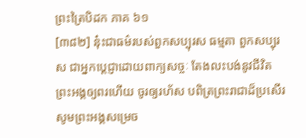ព្រះត្រៃបិដក ភាគ ៦១
[៣៨២] នុ៎ះជាធម៌របស់ពួកសប្បុរស ធម្មតា ពួកសប្បុរស ជាអ្នកប្តេជ្ញាដោយពាក្យសច្ចៈ តែងលះបង់នូវជីវិត ព្រះអង្គឲ្យពរហើយ ចូរឲ្យរហ័ស បពិត្រព្រះរាជាដ៏ប្រសើរ សូមព្រះអង្គសម្រេច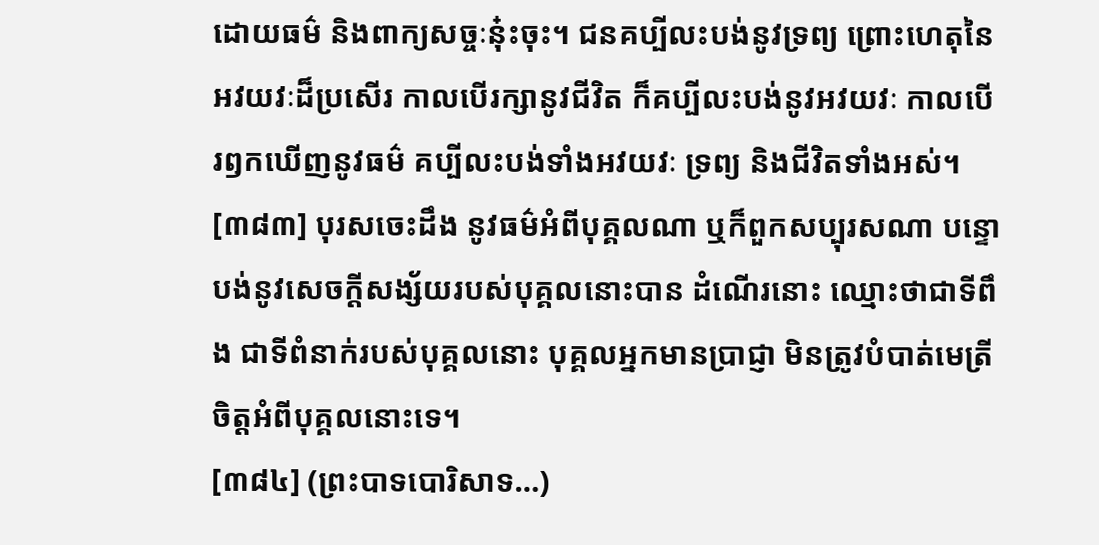ដោយធម៌ និងពាក្យសច្ចៈនុ៎ះចុះ។ ជនគប្បីលះបង់នូវទ្រព្យ ព្រោះហេតុនៃអវយវៈដ៏ប្រសើរ កាលបើរក្សានូវជីវិត ក៏គប្បីលះបង់នូវអវយវៈ កាលបើរឭកឃើញនូវធម៌ គប្បីលះបង់ទាំងអវយវៈ ទ្រព្យ និងជីវិតទាំងអស់។
[៣៨៣] បុរសចេះដឹង នូវធម៌អំពីបុគ្គលណា ឬក៏ពួកសប្បុរសណា បន្ទោបង់នូវសេចក្តីសង្ស័យរបស់បុគ្គលនោះបាន ដំណើរនោះ ឈ្មោះថាជាទីពឹង ជាទីពំនាក់របស់បុគ្គលនោះ បុគ្គលអ្នកមានប្រាជ្ញា មិនត្រូវបំបាត់មេត្រីចិត្តអំពីបុគ្គលនោះទេ។
[៣៨៤] (ព្រះបាទបោរិសាទ…)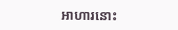អាហារនោះ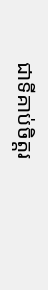ជាទីគាប់ចិត្តរ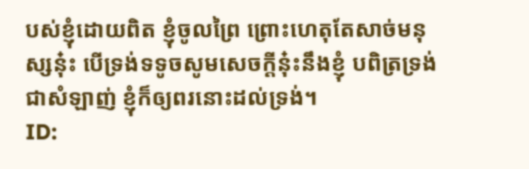បស់ខ្ញុំដោយពិត ខ្ញុំចូលព្រៃ ព្រោះហេតុតែសាច់មនុស្សនុ៎ះ បើទ្រង់ទទូចសូមសេចក្តីនុ៎ះនឹងខ្ញុំ បពិត្រទ្រង់ជាសំឡាញ់ ខ្ញុំក៏ឲ្យពរនោះដល់ទ្រង់។
ID: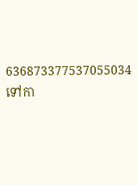636873377537055034
ទៅកា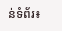ន់ទំព័រ៖